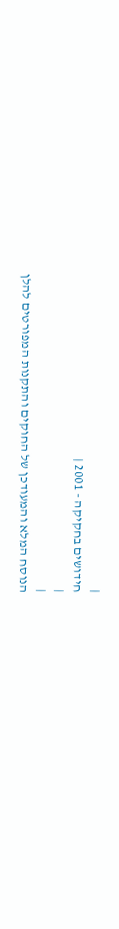|
חידושים בחקיקה - 2001 |
|
|
הנוסח המלא והמעודכן של החוקים והתקנות המפורטים להלן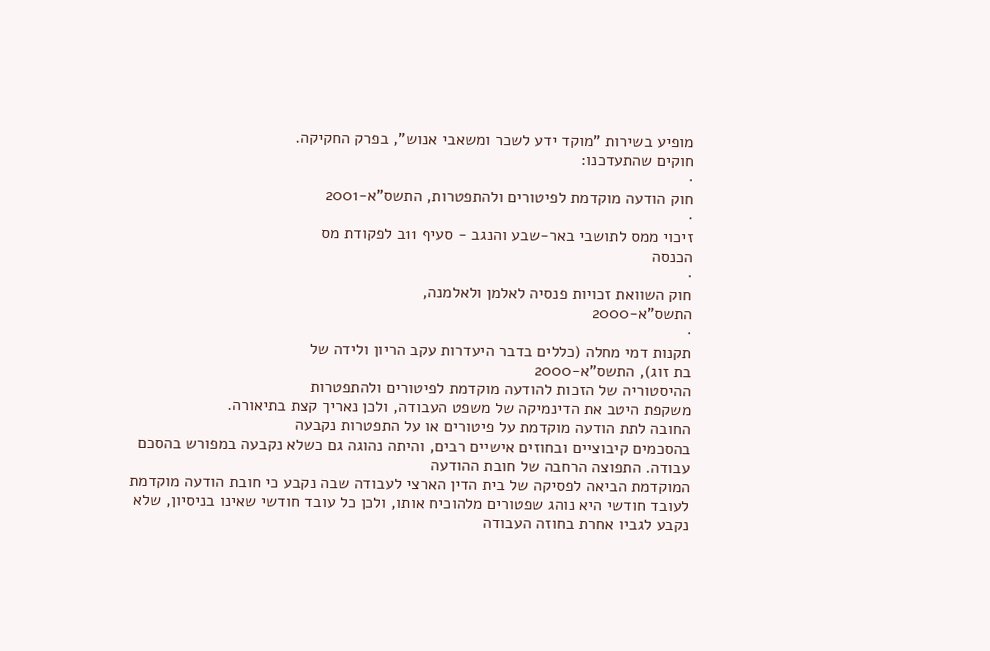מופיע בשירות "מוקד ידע לשכר ומשאבי אנוש", בפרק החקיקה.
חוקים שהתעדכנו:
·
חוק הודעה מוקדמת לפיטורים ולהתפטרות, התשס"א-2001
·
זיכוי ממס לתושבי באר-שבע והנגב - סעיף 11ב לפקודת מס
הכנסה
·
חוק השוואת זכויות פנסיה לאלמן ולאלמנה,
התשס"א-2000
·
תקנות דמי מחלה (כללים בדבר היעדרות עקב הריון ולידה של
בת זוג), התשס"א-2000
ההיסטוריה של הזכות להודעה מוקדמת לפיטורים ולהתפטרות
משקפת היטב את הדינמיקה של משפט העבודה, ולכן נאריך קצת בתיאורה.
החובה לתת הודעה מוקדמת על פיטורים או על התפטרות נקבעה
בהסכמים קיבוציים ובחוזים אישיים רבים, והיתה נהוגה גם כשלא נקבעה במפורש בהסכם
עבודה. התפוצה הרחבה של חובת ההודעה
המוקדמת הביאה לפסיקה של בית הדין הארצי לעבודה שבה נקבע כי חובת הודעה מוקדמת
לעובד חודשי היא נוהג שפטורים מלהוכיח אותו, ולכן כל עובד חודשי שאינו בניסיון, שלא
נקבע לגביו אחרת בחוזה העבודה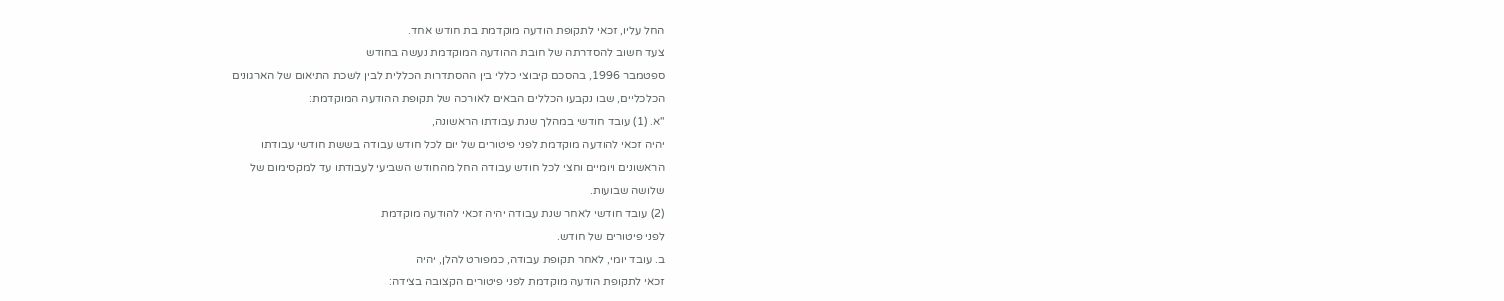החל עליו, זכאי לתקופת הודעה מוקדמת בת חודש אחד.
צעד חשוב להסדרתה של חובת ההודעה המוקדמת נעשה בחודש
ספטמבר 1996, בהסכם קיבוצי כללי בין ההסתדרות הכללית לבין לשכת התיאום של הארגונים
הכלכליים, שבו נקבעו הכללים הבאים לאורכה של תקופת ההודעה המוקדמת:
"א. (1) עובד חודשי במהלך שנת עבודתו הראשונה,
יהיה זכאי להודעה מוקדמת לפני פיטורים של יום לכל חודש עבודה בששת חודשי עבודתו
הראשונים ויומיים וחצי לכל חודש עבודה החל מהחודש השביעי לעבודתו עד למקסימום של
שלושה שבועות.
(2) עובד חודשי לאחר שנת עבודה יהיה זכאי להודעה מוקדמת
לפני פיטורים של חודש.
ב. עובד יומי, לאחר תקופת עבודה, כמפורט להלן, יהיה
זכאי לתקופת הודעה מוקדמת לפני פיטורים הקצובה בצידה: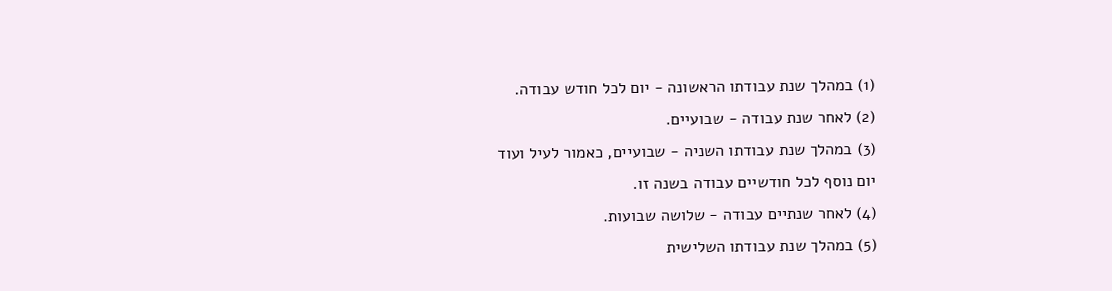(1) במהלך שנת עבודתו הראשונה - יום לכל חודש עבודה.
(2) לאחר שנת עבודה - שבועיים.
(3) במהלך שנת עבודתו השניה - שבועיים, כאמור לעיל ועוד
יום נוסף לכל חודשיים עבודה בשנה זו.
(4) לאחר שנתיים עבודה - שלושה שבועות.
(5) במהלך שנת עבודתו השלישית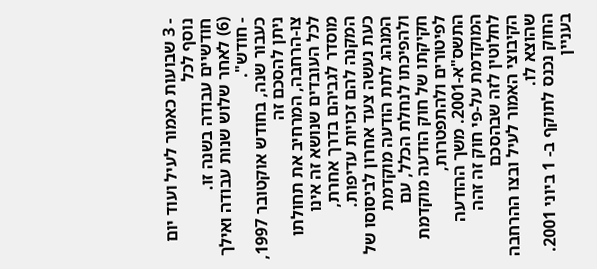- 3 שבועות כאמור לעיל ועוד יום נוסף לכל
חודשיים עבודה בשנה זו.
(6) לאחר שלוש שנות עבודה ואילך - חודש".
כעבור שנה, בחודש אוקטובר 1997, ניתן להסכם זה
צו-הרחבה, המרחיב את תחולתו לכל העובדים שנושא זה אינו מוסדר לגביהם בדרך אחרת,
המקנה להם זכויות עדיפות.
כעת נעשה צעד אחרון לביסוסו של המנהג לתת הודעה מוקדמת
ולהפיכתו לנחלת הכלל, עם חקיקתו של חוק הודעה מוקדמת לפיטורים ולהתפטרות,
התשס"א-2001. משך ההודעה המוקדמת על-פי חוק זה זהה לחלוטין לזה שבהסכם
הקיבוצי האמור לעיל ובצו ההרחבה שהוצא לו.
החוק נכנס לתוקף ב- 1 ביוני 2001.
בעניין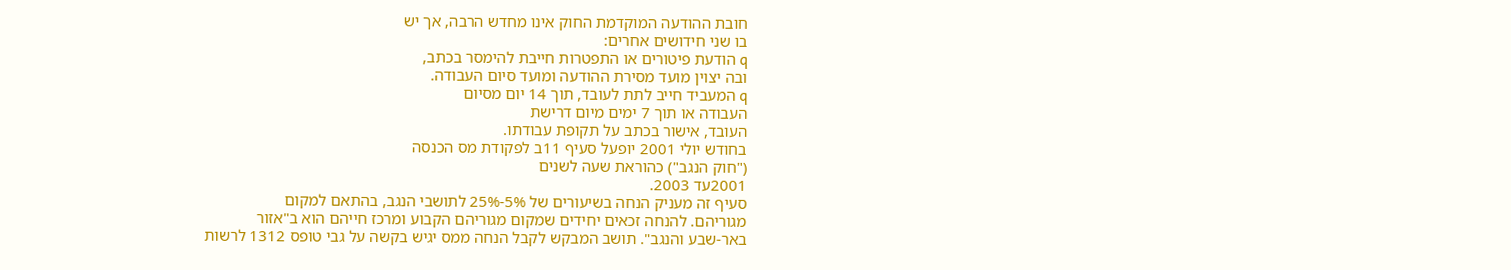חובת ההודעה המוקדמת החוק אינו מחדש הרבה, אך יש
בו שני חידושים אחרים:
q הודעת פיטורים או התפטרות חייבת להימסר בכתב,
ובה יצוין מועד מסירת ההודעה ומועד סיום העבודה.
q המעביד חייב לתת לעובד, תוך 14 יום מסיום
העבודה או תוך 7 ימים מיום דרישת
העובד, אישור בכתב על תקופת עבודתו.
בחודש יולי 2001 יופעל סעיף 11ב לפקודת מס הכנסה
("חוק הנגב") כהוראת שעה לשנים
2001עד 2003.
סעיף זה מעניק הנחה בשיעורים של 5%-25% לתושבי הנגב, בהתאם למקום
מגוריהם. להנחה זכאים יחידים שמקום מגוריהם הקבוע ומרכז חייהם הוא ב"אזור
באר-שבע והנגב". תושב המבקש לקבל הנחה ממס יגיש בקשה על גבי טופס 1312 לרשות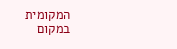המקומית במקום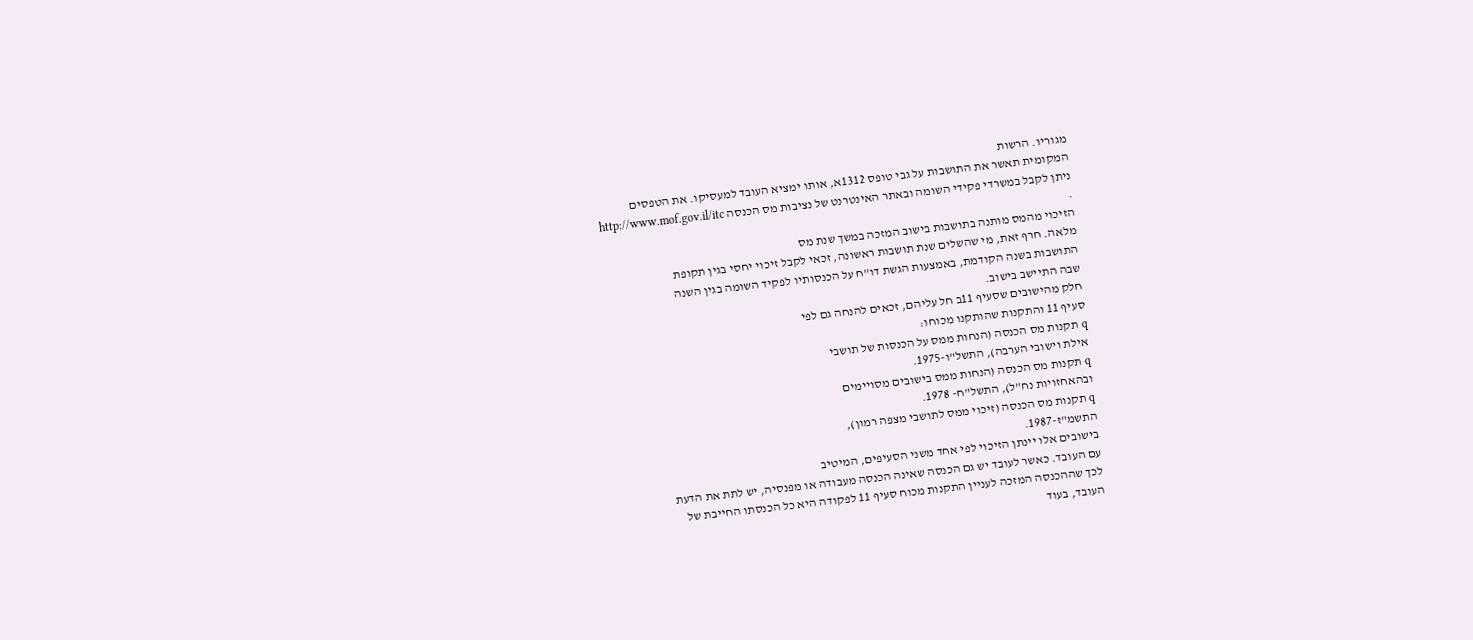מגוריו. הרשות
המקומית תאשר את התושבות על גבי טופס 1312א, אותו ימציא העובד למעסיקו. את הטפסים
ניתן לקבל במשרדי פקידי השומה ובאתר האינטרנט של נציבות מס הכנסה http://www.mof.gov.il/itc
.
הזיכוי מהמס מותנה בתושבות בישוב המזכה במשך שנת מס
מלאה. חרף זאת, מי שהשלים שנת תושבות ראשונה, זכאי לקבל זיכוי יחסי בגין תקופת
התושבות בשנה הקודמת, באמצעות הגשת דו"ח על הכנסותיו לפקיד השומה בגין השנה
שבה התיישב בישוב.
חלק מהישובים שסעיף 11ב חל עליהם, זכאים להנחה גם לפי
סעיף 11 והתקנות שהותקנו מכוחו:
q תקנות מס הכנסה (הנחות ממס על הכנסות של תושבי
אילת וישובי הערבה), התשל"ו-1975.
q תקנות מס הכנסה (הנחות ממס בישובים מסויימים
ובהאחזויות נח"ל), התשל"ח- 1978.
q תקנות מס הכנסה (זיכוי ממס לתושבי מצפה רמון),
התשמ"ז-1987.
בישובים אלו יינתן הזיכוי לפי אחד משני הסעיפים, המיטיב
עם העובד. כאשר לעובד יש גם הכנסה שאינה הכנסה מעבודה או מפנסיה, יש לתת את הדעת
לכך שההכנסה המזכה לעניין התקנות מכוח סעיף 11 לפקודה היא כל הכנסתו החייבת של
העובד, בעוד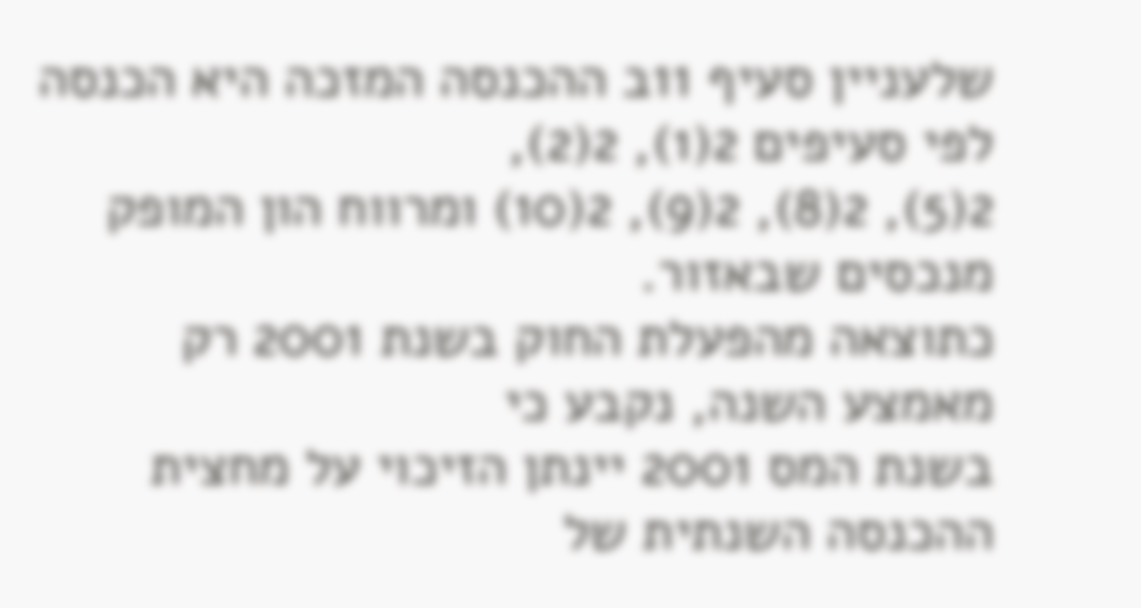שלעניין סעיף 11ב ההכנסה המזכה היא הכנסה לפי סעיפים 2(1), 2(2),
2(5), 2(8), 2(9), 2(10) ומרווח הון המופק מנכסים שבאזור.
כתוצאה מהפעלת החוק בשנת 2001 רק מאמצע השנה, נקבע כי
בשנת המס 2001 יינתן הזיכוי על מחצית ההכנסה השנתית של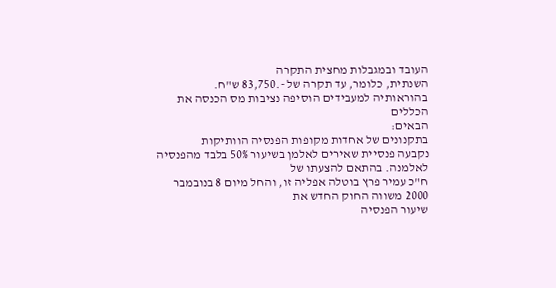העובד ובמגבלות מחצית התקרה
השנתית, כלומר, עד תקרה של -.83,750 ש"ח.
בהוראותיה למעבידים הוסיפה נציבות מס הכנסה את הכללים
הבאים:
בתקנונים של אחדות מקופות הפנסיה הוותיקות
נקבעה פנסיית שאירים לאלמן בשיעור 50% בלבד מהפנסיה לאלמנה. בהתאם להצעתו של
ח"כ עמיר פרץ בוטלה אפליה זו, והחל מיום 8 בנובמבר 2000 משווה החוק החדש את
שיעור הפנסיה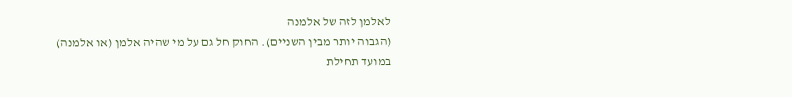לאלמן לזה של אלמנה
(הגבוה יותר מבין השניים). החוק חל גם על מי שהיה אלמן (או אלמנה) במועד תחילת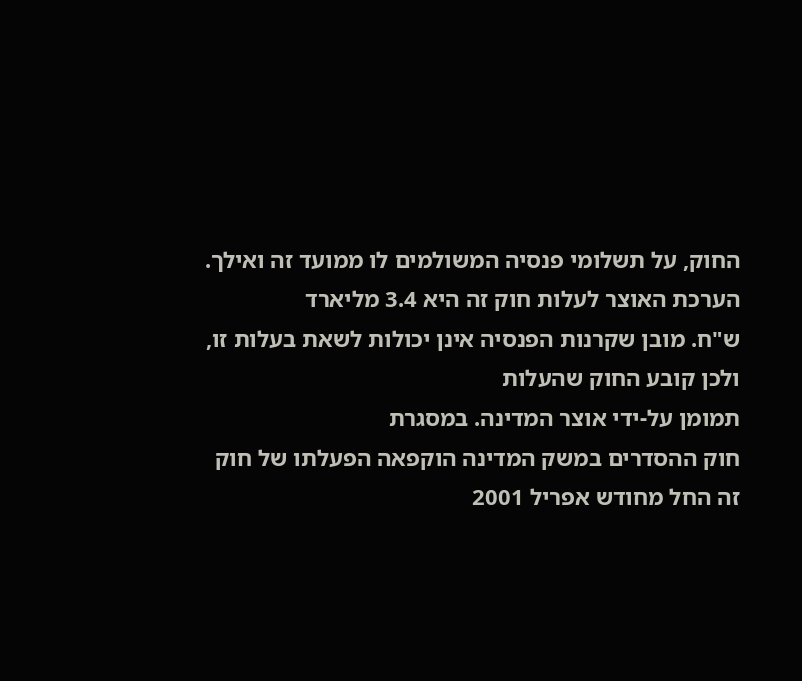החוק, על תשלומי פנסיה המשולמים לו ממועד זה ואילך.
הערכת האוצר לעלות חוק זה היא 3.4 מליארד
ש"ח. מובן שקרנות הפנסיה אינן יכולות לשאת בעלות זו, ולכן קובע החוק שהעלות
תמומן על-ידי אוצר המדינה. במסגרת
חוק ההסדרים במשק המדינה הוקפאה הפעלתו של חוק זה החל מחודש אפריל 2001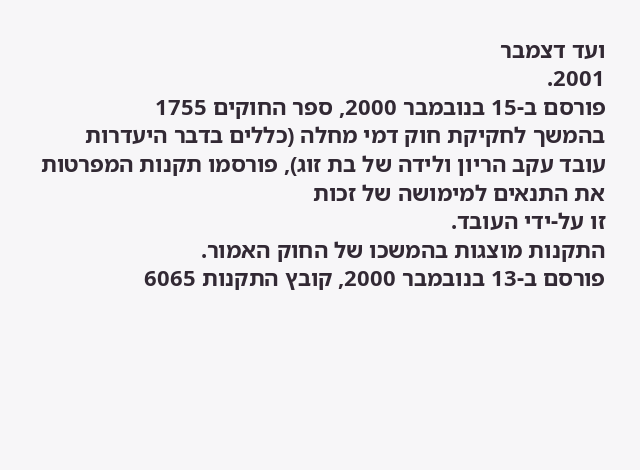ועד דצמבר
2001.
פורסם ב-15 בנובמבר 2000, ספר החוקים 1755
בהמשך לחקיקת חוק דמי מחלה (כללים בדבר היעדרות
עובד עקב הריון ולידה של בת זוג), פורסמו תקנות המפרטות את התנאים למימושה של זכות
זו על-ידי העובד.
התקנות מוצגות בהמשכו של החוק האמור.
פורסם ב-13 בנובמבר 2000, קובץ התקנות 6065